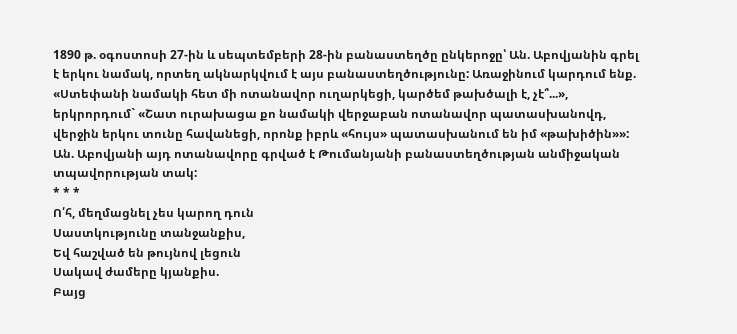1890 թ. օգոստոսի 27-ին և սեպտեմբերի 28-ին բանաստեղծը ընկերոջը՝ Ան. Աբովյանին գրել է երկու նամակ, որտեղ ակնարկվում է այս բանաստեղծությունը: Առաջինում կարդում ենք. «Ստեփանի նամակի հետ մի ոտանավոր ուղարկեցի, կարծեմ թախծալի է, չէ՞...», երկրորդում` «Շատ ուրախացա քո նամակի վերջաբան ոտանավոր պատասխանովդ, վերջին երկու տունը հավանեցի, որոնք իբրև «հույս» պատասխանում են իմ «թախիծին»»:
Ան. Աբովյանի այդ ոտանավորը գրված է Թումանյանի բանաստեղծության անմիջական տպավորության տակ:
* * *
Ո՛հ, մեղմացնել չես կարող դուն
Սաստկությունը տանջանքիս,
Եվ հաշված են թույնով լեցուն
Սակավ ժամերը կյանքիս.
Բայց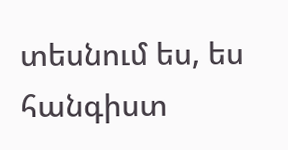տեսնում ես, ես հանգիստ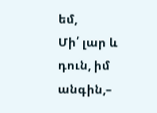եմ,
Մի՛ լար և դուն, իմ անգին,–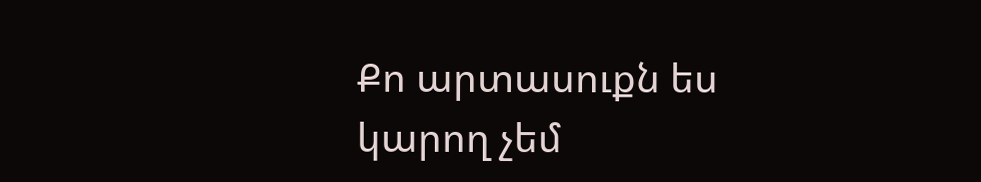Քո արտասուքն ես կարող չեմ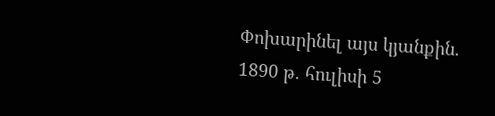Փոխարինել այս կյանքին.
1890 թ. հուլիսի 5